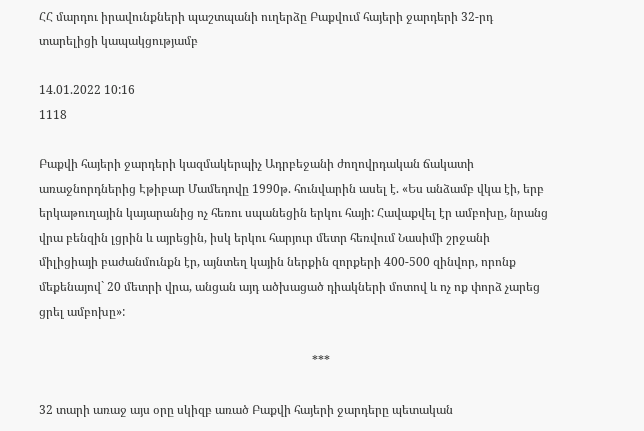ՀՀ մարդու իրավունքների պաշտպանի ուղերձը Բաքվում հայերի ջարդերի 32-րդ տարելիցի կապակցությամբ

14.01.2022 10:16
1118

Բաքվի հայերի ջարդերի կազմակերպիչ Ադրբեջանի ժողովրդական ճակատի առաջնորդներից Էթիբար Մամեդովը 1990թ. հունվարին ասել է. «Ես անձամբ վկա էի, երբ երկաթուղային կայարանից ոչ հեռու սպանեցին երկու հայի: Հավաքվել էր ամբոխը, նրանց վրա բենզին լցրին և այրեցին, իսկ երկու հարյուր մետր հեռվում Նասիմի շրջանի միլիցիայի բաժանմունքն էր, այնտեղ կային ներքին զորքերի 400-500 զինվոր, որոնք մեքենայով` 20 մետրի վրա, անցան այդ ածխացած դիակների մոտով և ոչ ոք փորձ չարեց ցրել ամբոխը»:

                                                                                           ***

32 տարի առաջ այս օրը սկիզբ առած Բաքվի հայերի ջարդերը պետական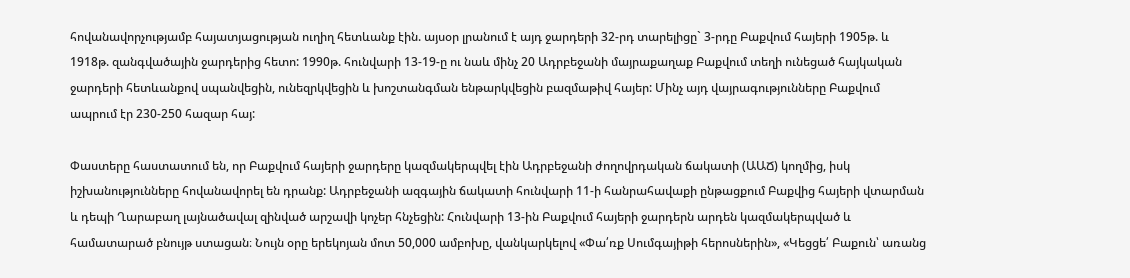հովանավորչությամբ հայատյացության ուղիղ հետևանք էին. այսօր լրանում է այդ ջարդերի 32-րդ տարելիցը` 3-րդը Բաքվում հայերի 1905թ. և 1918թ. զանգվածային ջարդերից հետո: 1990թ. հունվարի 13-19-ը ու նաև մինչ 20 Ադրբեջանի մայրաքաղաք Բաքվում տեղի ունեցած հայկական ջարդերի հետևանքով սպանվեցին, ունեզրկվեցին և խոշտանգման ենթարկվեցին բազմաթիվ հայեր: Մինչ այդ վայրագությունները Բաքվում ապրում էր 230-250 հազար հայ:

Փաստերը հաստատում են, որ Բաքվում հայերի ջարդերը կազմակերպվել էին Ադրբեջանի ժողովրդական ճակատի (ԱԱՃ) կողմից, իսկ իշխանությունները հովանավորել են դրանք: Ադրբեջանի ազգային ճակատի հունվարի 11-ի հանրահավաքի ընթացքում Բաքվից հայերի վտարման և դեպի Ղարաբաղ լայնածավալ զինված արշավի կոչեր հնչեցին: Հունվարի 13-ին Բաքվում հայերի ջարդերն արդեն կազմակերպված և համատարած բնույթ ստացան։ Նույն օրը երեկոյան մոտ 50,000 ամբոխը, վանկարկելով «Փա՛ռք Սումգայիթի հերոսներին», «Կեցցե՛ Բաքուն՝ առանց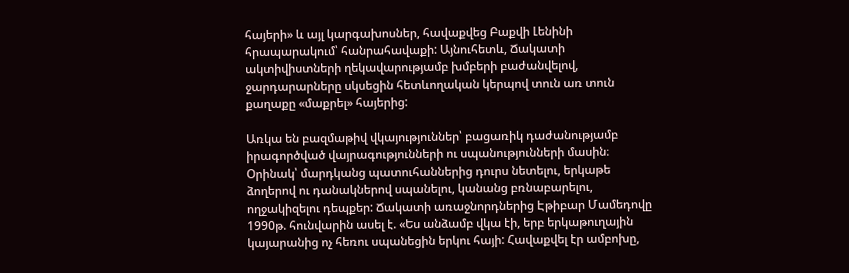հայերի» և այլ կարգախոսներ, հավաքվեց Բաքվի Լենինի հրապարակում՝ հանրահավաքի: Այնուհետև, Ճակատի ակտիվիստների ղեկավարությամբ խմբերի բաժանվելով, ջարդարարները սկսեցին հետևողական կերպով տուն առ տուն քաղաքը «մաքրել» հայերից:

Առկա են բազմաթիվ վկայություններ՝ բացառիկ դաժանությամբ իրագործված վայրագությունների ու սպանությունների մասին։ Օրինակ՝ մարդկանց պատուհաններից դուրս նետելու, երկաթե ձողերով ու դանակներով սպանելու, կանանց բռնաբարելու, ողջակիզելու դեպքեր: Ճակատի առաջնորդներից Էթիբար Մամեդովը 1990թ. հունվարին ասել է. «Ես անձամբ վկա էի, երբ երկաթուղային կայարանից ոչ հեռու սպանեցին երկու հայի: Հավաքվել էր ամբոխը,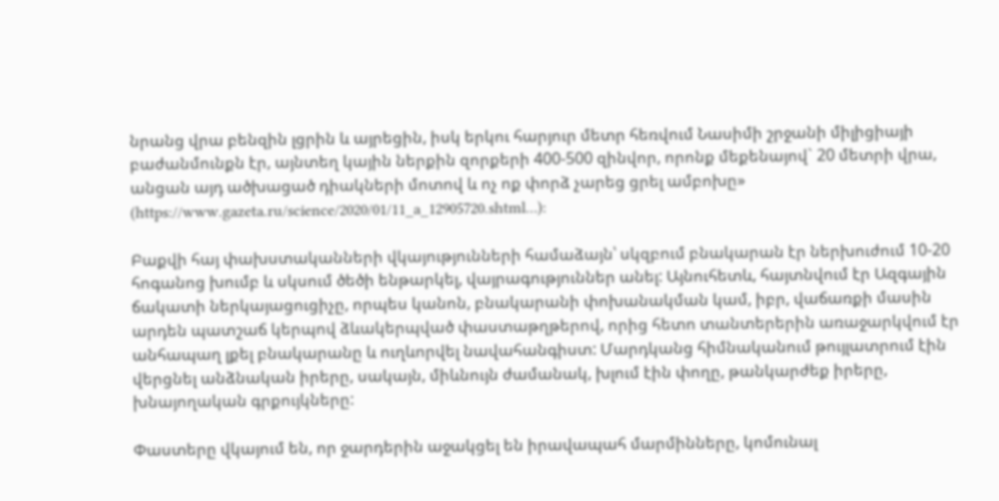նրանց վրա բենզին լցրին և այրեցին, իսկ երկու հարյուր մետր հեռվում Նասիմի շրջանի միլիցիայի բաժանմունքն էր, այնտեղ կային ներքին զորքերի 400-500 զինվոր, որոնք մեքենայով` 20 մետրի վրա, անցան այդ ածխացած դիակների մոտով և ոչ ոք փորձ չարեց ցրել ամբոխը» (https://www.gazeta.ru/science/2020/01/11_a_12905720.shtml…):

Բաքվի հայ փախստականների վկայությունների համաձայն՝ սկզբում բնակարան էր ներխուժում 10-20 հոգանոց խումբ և սկսում ծեծի ենթարկել, վայրագություններ անել: Այնուհետև, հայտնվում էր Ազգային ճակատի ներկայացուցիչը, որպես կանոն, բնակարանի փոխանակման կամ, իբր, վաճառքի մասին արդեն պատշաճ կերպով ձևակերպված փաստաթղթերով, որից հետո տանտերերին առաջարկվում էր անհապաղ լքել բնակարանը և ուղևորվել նավահանգիստ: Մարդկանց հիմնականում թույլատրում էին վերցնել անձնական իրերը, սակայն, միևնույն ժամանակ, խլում էին փողը, թանկարժեք իրերը, խնայողական գրքույկները:

Փաստերը վկայում են, որ ջարդերին աջակցել են իրավապահ մարմինները, կոմունալ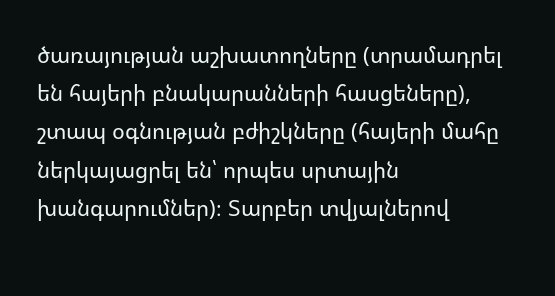ծառայության աշխատողները (տրամադրել են հայերի բնակարանների հասցեները), շտապ օգնության բժիշկները (հայերի մահը ներկայացրել են՝ որպես սրտային խանգարումներ)։ Տարբեր տվյալներով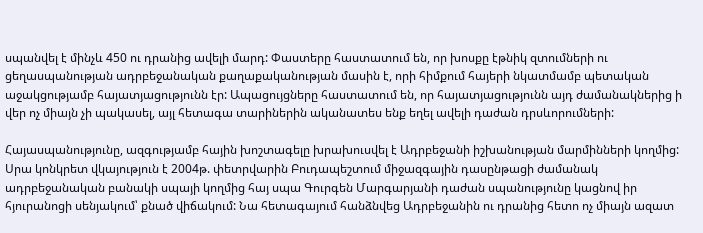սպանվել է մինչև 450 ու դրանից ավելի մարդ: Փաստերը հաստատում են, որ խոսքը էթնիկ զտումների ու ցեղասպանության ադրբեջանական քաղաքականության մասին է, որի հիմքում հայերի նկատմամբ պետական աջակցությամբ հայատյացությունն էր: Ապացույցները հաստատում են, որ հայատյացությունն այդ ժամանակներից ի վեր ոչ միայն չի պակասել, այլ հետագա տարիներին ականատես ենք եղել ավելի դաժան դրսևորումների:

Հայասպանությունը, ազգությամբ հային խոշտագելը խրախուսվել է Ադրբեջանի իշխանության մարմինների կողմից: Սրա կոնկրետ վկայություն է 2004թ. փետրվարին Բուդապեշտում միջազգային դասընթացի ժամանակ ադրբեջանական բանակի սպայի կողմից հայ սպա Գուրգեն Մարգարյանի դաժան սպանությունը կացնով իր հյուրանոցի սենյակում՝ քնած վիճակում: Նա հետագայում հանձնվեց Ադրբեջանին ու դրանից հետո ոչ միայն ազատ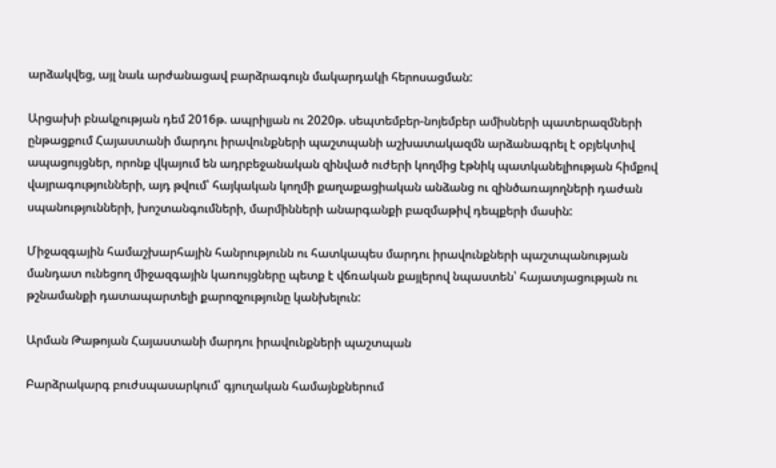արձակվեց, այլ նաև արժանացավ բարձրագույն մակարդակի հերոսացման:

Արցախի բնակչության դեմ 2016թ. ապրիլյան ու 2020թ. սեպտեմբեր-նոյեմբեր ամիսների պատերազմների ընթացքում Հայաստանի մարդու իրավունքների պաշտպանի աշխատակազմն արձանագրել է օբյեկտիվ ապացույցներ, որոնք վկայում են ադրբեջանական զինված ուժերի կողմից էթնիկ պատկանելիության հիմքով վայրագությունների, այդ թվում՝ հայկական կողմի քաղաքացիական անձանց ու զինծառայողների դաժան սպանությունների, խոշտանգումների, մարմինների անարգանքի բազմաթիվ դեպքերի մասին:

Միջազգային համաշխարհային հանրությունն ու հատկապես մարդու իրավունքների պաշտպանության մանդատ ունեցող միջազգային կառույցները պետք է վճռական քայլերով նպաստեն՝ հայատյացության ու թշնամանքի դատապարտելի քարոզչությունը կանխելուն:

Արման Թաթոյան Հայաստանի մարդու իրավունքների պաշտպան

Բարձրակարգ բուժսպասարկում՝ գյուղական համայնքներում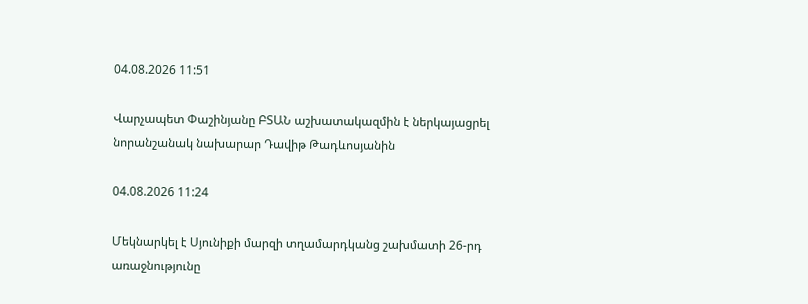04.08.2026 11:51

Վարչապետ Փաշինյանը ԲՏԱՆ աշխատակազմին է ներկայացրել նորանշանակ նախարար Դավիթ Թադևոսյանին

04.08.2026 11:24

Մեկնարկել է Սյունիքի մարզի տղամարդկանց շախմատի 26-րդ առաջնությունը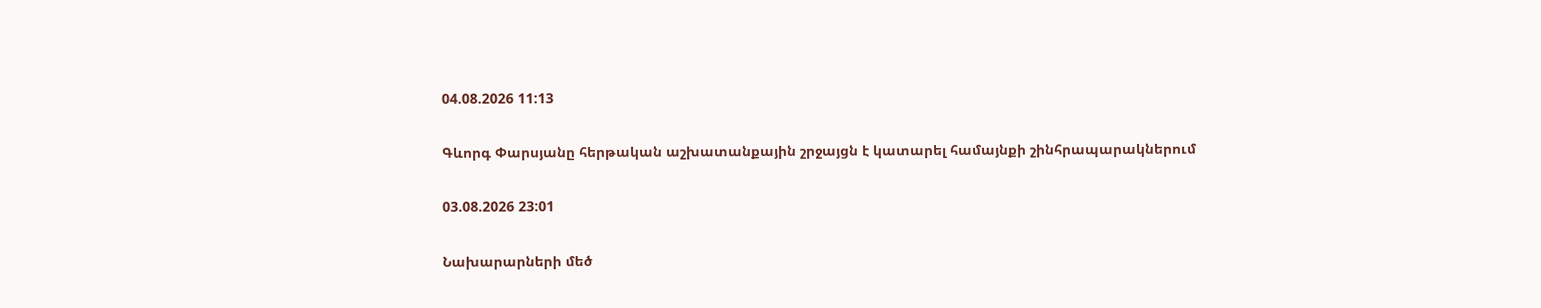04.08.2026 11:13

Գևորգ Փարսյանը հերթական աշխատանքային շրջայցն է կատարել համայնքի շինհրապարակներում

03.08.2026 23:01

Նախարարների մեծ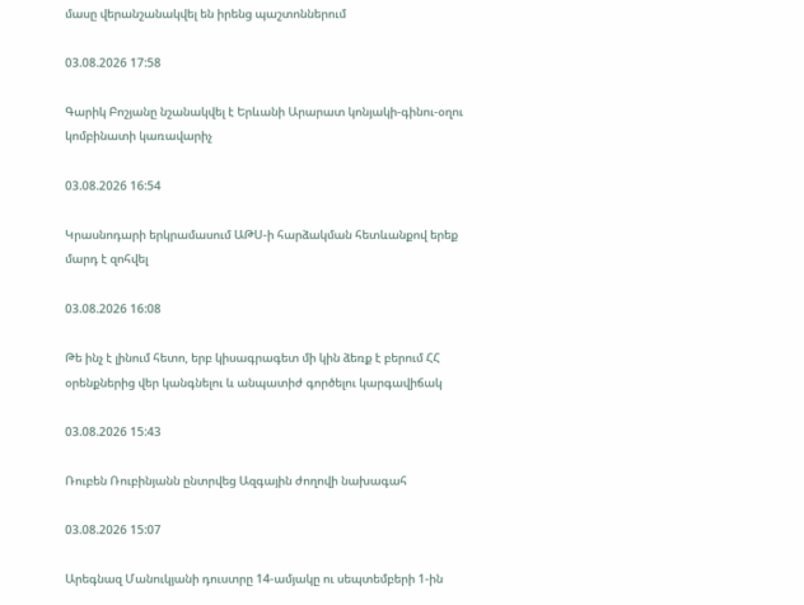մասը վերանշանակվել են իրենց պաշտոններում

03.08.2026 17:58

Գարիկ Բոշյանը նշանակվել է Երևանի Արարատ կոնյակի-գինու-օղու կոմբինատի կառավարիչ

03.08.2026 16:54

Կրասնոդարի երկրամասում ԱԹՍ-ի հարձակման հետևանքով երեք մարդ է զոհվել

03.08.2026 16:08

Թե ինչ է լինում հետո, երբ կիսագրագետ մի կին ձեռք է բերում ՀՀ օրենքներից վեր կանգնելու և անպատիժ գործելու կարգավիճակ

03.08.2026 15:43

Ռուբեն Ռուբինյանն ընտրվեց Ազգային ժողովի նախագահ

03.08.2026 15:07

Արեգնազ Մանուկյանի դուստրը 14-ամյակը ու սեպտեմբերի 1-ին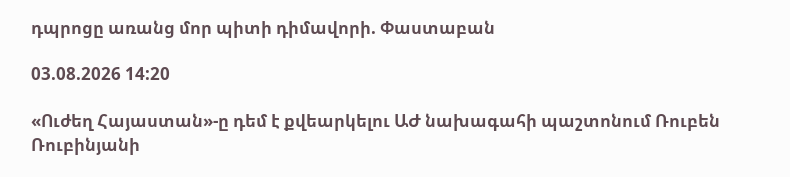դպրոցը առանց մոր պիտի դիմավորի. Փաստաբան

03.08.2026 14:20

«Ուժեղ Հայաստան»-ը դեմ է քվեարկելու ԱԺ նախագահի պաշտոնում Ռուբեն Ռուբինյանի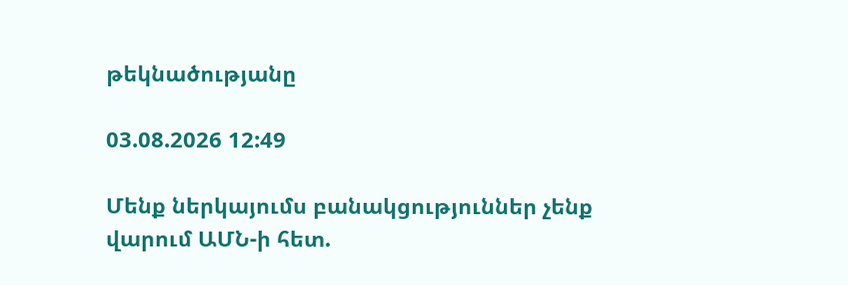թեկնածությանը

03.08.2026 12:49

Մենք ներկայումս բանակցություններ չենք վարում ԱՄՆ-ի հետ.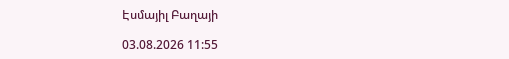Էսմայիլ Բաղայի

03.08.2026 11:55